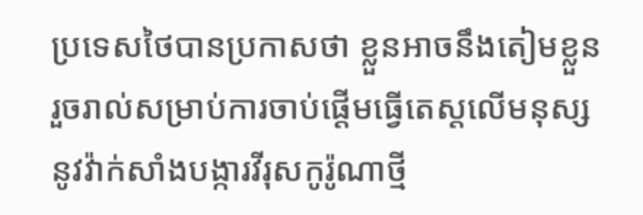ប្រទេសថៃបានប្រកាសថា ខ្លួនអាចនឹងតៀមខ្លួនរួចរាល់សម្រាប់ការចាប់ផ្ដើមធ្វើតេស្តលើមនុស្សនូវវ៉ាក់សាំងបង្ការវីរុសកូរ៉ូណាថ្មី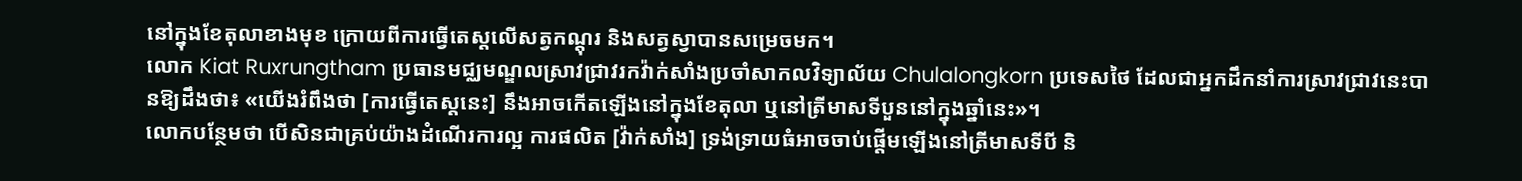នៅក្នុងខែតុលាខាងមុខ ក្រោយពីការធ្វើតេស្តលើសត្វកណ្ដុរ និងសត្វស្វាបានសម្រេចមក។
លោក Kiat Ruxrungtham ប្រធានមជ្ឈមណ្ឌលស្រាវជ្រាវរកវ៉ាក់សាំងប្រចាំសាកលវិទ្យាល័យ Chulalongkorn ប្រទេសថៃ ដែលជាអ្នកដឹកនាំការស្រាវជ្រាវនេះបានឱ្យដឹងថា៖ «យើងរំពឹងថា [ការធ្វើតេស្តនេះ] នឹងអាចកើតឡើងនៅក្នុងខែតុលា ឬនៅត្រីមាសទីបួននៅក្នុងឆ្នាំនេះ»។
លោកបន្ថែមថា បើសិនជាគ្រប់យ៉ាងដំណើរការល្អ ការផលិត [វ៉ាក់សាំង] ទ្រង់ទ្រាយធំអាចចាប់ផ្ដើមឡើងនៅត្រីមាសទីបី និ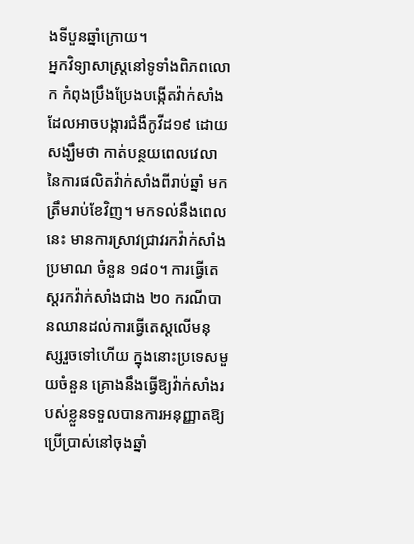ងទីបួនឆ្នាំក្រោយ។
អ្នកវិទ្យាសាស្ត្រនៅទូទាំងពិភពលោក កំពុងប្រឹងប្រែងបង្កើតវ៉ាក់សាំង ដែលអាចបង្ការជំងឺកូវីដ១៩ ដោយសង្ឃឹមថា កាត់បន្ថយពេលវេលានៃការផលិតវ៉ាក់សាំងពីរាប់ឆ្នាំ មកត្រឹមរាប់ខែវិញ។ មកទល់នឹងពេលនេះ មានការស្រាវជ្រាវរកវ៉ាក់សាំងប្រមាណ ចំនួន ១៨០។ ការធ្វើតេស្តរកវ៉ាក់សាំងជាង ២០ ករណីបានឈានដល់ការធ្វើតេស្តលើមនុស្សរួចទៅហើយ ក្នុងនោះប្រទេសមួយចំនួន គ្រោងនឹងធ្វើឱ្យវ៉ាក់សាំងរបស់ខ្លួនទទួលបានការអនុញ្ញាតឱ្យប្រើប្រាស់នៅចុងឆ្នាំ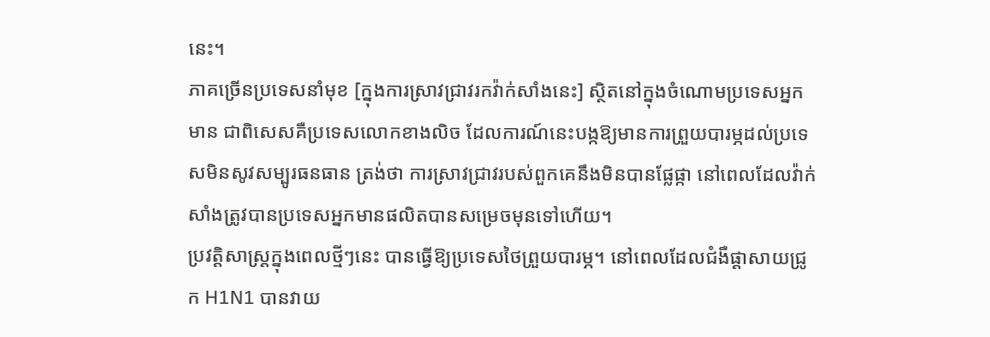នេះ។
ភាគច្រើនប្រទេសនាំមុខ [ក្នុងការស្រាវជ្រាវរកវ៉ាក់សាំងនេះ] ស្ថិតនៅក្នុងចំណោមប្រទេសអ្នកមាន ជាពិសេសគឺប្រទេសលោកខាងលិច ដែលការណ៍នេះបង្កឱ្យមានការព្រួយបារម្ភដល់ប្រទេសមិនសូវសម្បូរធនធាន ត្រង់ថា ការស្រាវជ្រាវរបស់ពួកគេនឹងមិនបានផ្លែផ្កា នៅពេលដែលវ៉ាក់សាំងត្រូវបានប្រទេសអ្នកមានផលិតបានសម្រេចមុនទៅហើយ។
ប្រវត្តិសាស្ត្រក្នុងពេលថ្មីៗនេះ បានធ្វើឱ្យប្រទេសថៃព្រួយបារម្ភ។ នៅពេលដែលជំងឺផ្ដាសាយជ្រូក H1N1 បានវាយ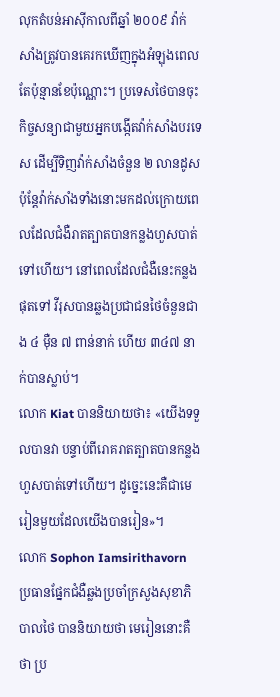លុកតំបន់អាស៊ីកាលពីឆ្នាំ ២០០៩ វ៉ាក់សាំងត្រូវបានគេរកឃើញក្នុងអំឡុងពេលតែប៉ុន្មានខែប៉ុណ្ណោះ។ ប្រទេសថៃបានចុះកិច្ចសន្យាជាមួយអ្នកបង្កើតវ៉ាក់សាំងបរទេស ដើម្បីទិញវ៉ាក់សាំងចំនួន ២ លានដូស ប៉ុន្តែវ៉ាក់សាំងទាំងនោះមកដល់ក្រោយពេលដែលជំងឺរាតត្បាតបានកន្លងហួសបាត់ទៅហើយ។ នៅពេលដែលជំងឺនេះកន្លងផុតទៅ វីរុសបានឆ្លងប្រជាជនថៃចំនួនជាង ៤ ម៉ឺន ៧ ពាន់នាក់ ហើយ ៣៤៧ នាក់បានស្លាប់។
លោក Kiat បាននិយាយថា៖ «យើងទទួលបានវា បន្ទាប់ពីរោគរាតត្បាតបានកន្លងហួសបាត់ទៅហើយ។ ដូច្នេះនេះគឺជាមេរៀនមួយដែលយើងបានរៀន»។
លោក Sophon Iamsirithavorn ប្រធានផ្នែកជំងឺឆ្លងប្រចាំក្រសួងសុខាភិបាលថៃ បាននិយាយថា មេរៀននោះគឺថា ប្រ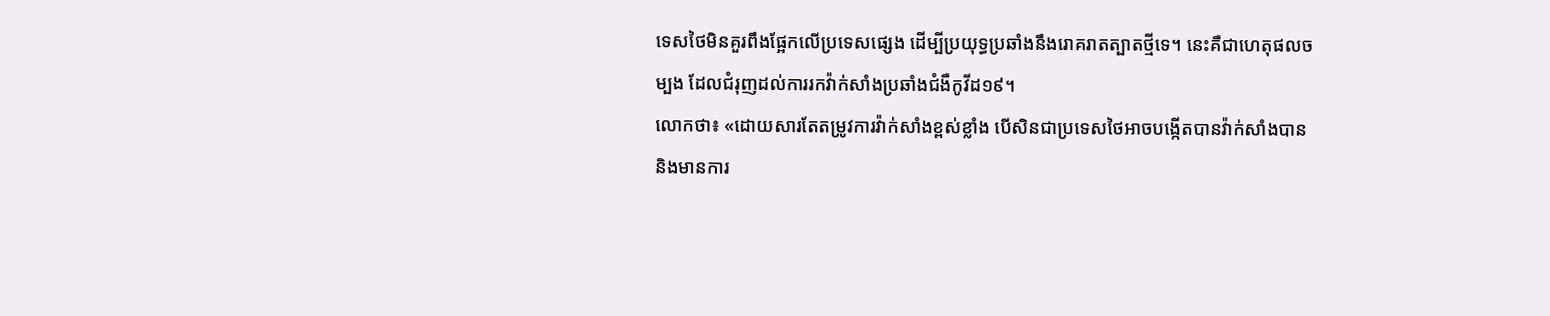ទេសថៃមិនគួរពឹងផ្អែកលើប្រទេសផ្សេង ដើម្បីប្រយុទ្ធប្រឆាំងនឹងរោគរាតត្បាតថ្មីទេ។ នេះគឺជាហេតុផលចម្បង ដែលជំរុញដល់ការរកវ៉ាក់សាំងប្រឆាំងជំងឺកូវីដ១៩។
លោកថា៖ «ដោយសារតែតម្រូវការវ៉ាក់សាំងខ្ពស់ខ្លាំង បើសិនជាប្រទេសថៃអាចបង្កើតបានវ៉ាក់សាំងបាន និងមានការ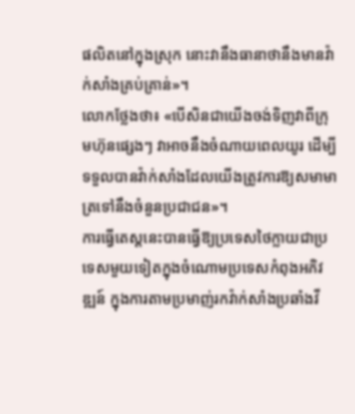ផលិតនៅក្នុងស្រុក នោះវានឹងធានាថានឹងមានវ៉ាក់សាំងគ្រប់គ្រាន់»។
លោកថ្លែងថា៖ «បើសិនជាយើងចង់ទិញវាពីក្រុមហ៊ុនផ្សេងៗ វាអាចនឹងចំណាយពេលយូរ ដើម្បីទទួលបានវ៉ាក់សាំងដែលយើងត្រូវការឱ្យសមាមាត្រទៅនឹងចំនួនប្រជាជន»។
ការធ្វើតេស្តនេះបានធ្វើឱ្យប្រទេសថៃក្លាយជាប្រទេសមួយទៀតក្នុងចំណោមប្រទេសកំពុងអភិវឌ្ឍន៍ ក្នុងការតាមប្រមាញ់រកវ៉ាក់សាំងប្រឆាំងវី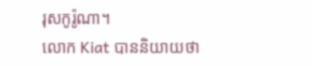រុសកូរ៉ូណា។
លោក Kiat បាននិយាយថា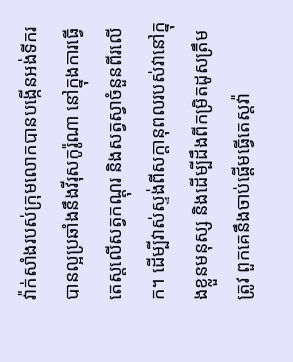វ៉ាក់សាំងរបស់ក្រុមលោកបានបង្កើនអង់ទីករបានល្អប្រឆាំងនឹងវីរុសកូរ៉ូណា នៅក្នុងការធ្វើតេស្តលើសត្វកណ្ដុរ និងសត្វស្វាចំនួនពីរលើក។ ដើម្បីវាស់ស្ទង់ពីសក្ដានុពលរបស់វានៅក្នុងខ្លួនមនុស្ស និងដើម្បីដឹងពីកម្រិតដូសត្រឹមត្រូវ ពួកគេនឹងចាប់ផ្ដើមធ្វើតេស្តវ៉ា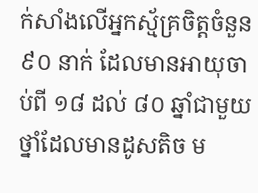ក់សាំងលើអ្នកស្ម័គ្រចិត្តចំនួន ៩០ នាក់ ដែលមានអាយុចាប់ពី ១៨ ដល់ ៨០ ឆ្នាំជាមួយថ្នាំដែលមានដូសតិច ម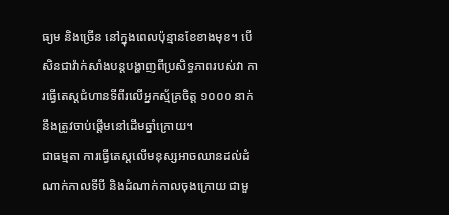ធ្យម និងច្រើន នៅក្នុងពេលប៉ុន្មានខែខាងមុខ។ បើសិនជាវ៉ាក់សាំងបន្តបង្ហាញពីប្រសិទ្ធភាពរបស់វា ការធ្វើតេស្តជំហានទីពីរលើអ្នកស្ម័គ្រចិត្ត ១០០០ នាក់នឹងត្រូវចាប់ផ្ដើមនៅដើមឆ្នាំក្រោយ។
ជាធម្មតា ការធ្វើតេស្តលើមនុស្សអាចឈានដល់ដំណាក់កាលទីបី និងដំណាក់កាលចុងក្រោយ ជាមួ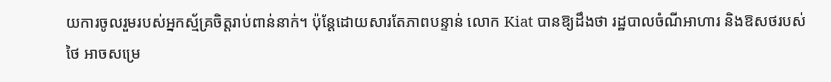យការចូលរួមរបស់អ្នកស្ម័គ្រចិត្តរាប់ពាន់នាក់។ ប៉ុន្តែដោយសារតែភាពបន្ទាន់ លោក Kiat បានឱ្យដឹងថា រដ្ឋបាលចំណីអាហារ និងឱសថរបស់ថៃ អាចសម្រេ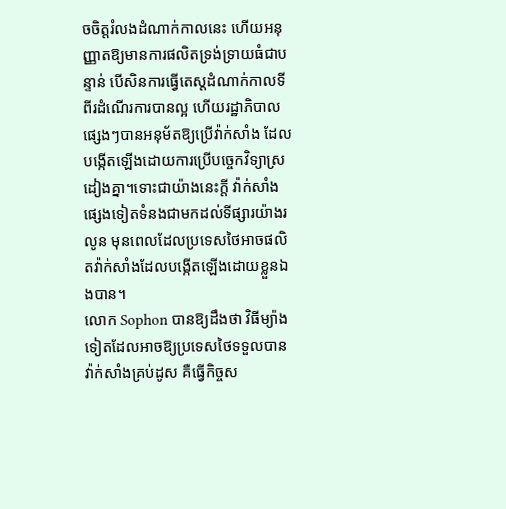ចចិត្តរំលងដំណាក់កាលនេះ ហើយអនុញ្ញាតឱ្យមានការផលិតទ្រង់ទ្រាយធំជាបន្ទាន់ បើសិនការធ្វើតេស្តដំណាក់កាលទីពីរដំណើរការបានល្អ ហើយរដ្ឋាភិបាលផ្សេងៗបានអនុម័តឱ្យប្រើវ៉ាក់សាំង ដែលបង្កើតឡើងដោយការប្រើបច្ចេកវិទ្យាស្រដៀងគ្នា។ទោះជាយ៉ាងនេះក្ដី វ៉ាក់សាំងផ្សេងទៀតទំនងជាមកដល់ទីផ្សារយ៉ាងរលូន មុនពេលដែលប្រទេសថៃអាចផលិតវ៉ាក់សាំងដែលបង្កើតឡើងដោយខ្លួនឯងបាន។
លោក Sophon បានឱ្យដឹងថា វិធីម្យ៉ាងទៀតដែលអាចឱ្យប្រទេសថៃទទួលបានវ៉ាក់សាំងគ្រប់ដូស គឺធ្វើកិច្ចស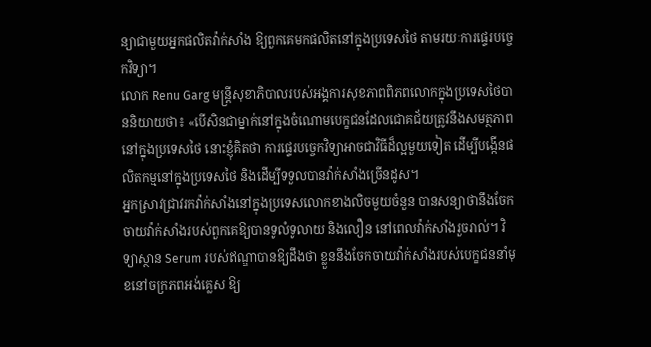ន្យាជាមួយអ្នកផលិតវ៉ាក់សាំង ឱ្យពួកគេមកផលិតនៅក្នុងប្រទេសថៃ តាមរយៈការផ្ទេរបច្ចេកវិទ្យា។
លោក Renu Garg មន្ត្រីសុខាភិបាលរបស់អង្គការសុខភាពពិភពលោកក្នុងប្រទេសថៃបាននិយាយថា៖ «បើសិនជាម្នាក់នៅក្នុងចំណោមបេក្ខជនដែលជោគជ័យត្រូវនឹងសមត្ថភាពនៅក្នុងប្រទេសថៃ នោះខ្ញុំគិតថា ការផ្ទេរបច្ចេកវិទ្យាអាចជាវិធីដ៏ល្អមួយទៀត ដើម្បីបង្កើនផលិតកម្មនៅក្នុងប្រទេសថៃ និងដើម្បីទទួលបានវ៉ាក់សាំងច្រើនដូស។
អ្នកស្រាវជ្រាវរកវ៉ាក់សាំងនៅក្នុងប្រទេសលោកខាងលិចមួយចំនួន បានសន្យាថានឹងចែកចាយវ៉ាក់សាំងរបស់ពួកគេឱ្យបានទូលំទូលាយ និងលឿន នៅពេលវ៉ាក់សាំងរួចរាល់។ វិទ្យាស្ថាន Serum របស់ឥណ្ឌាបានឱ្យដឹងថា ខ្លួននឹងចែកចាយវ៉ាក់សាំងរបស់បេក្ខជននាំមុខនៅចក្រភពអង់គ្លេស ឱ្យ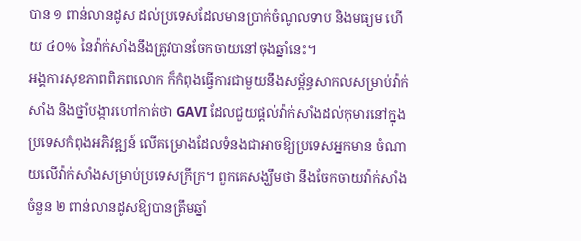បាន ១ ពាន់លានដូស ដល់ប្រទេសដែលមានប្រាក់ចំណូលទាប និងមធ្យម ហើយ ៤០% នៃវ៉ាក់សាំងនឹងត្រូវបានចែកចាយនៅចុងឆ្នាំនេះ។
អង្គការសុខភាពពិភពលោក ក៏កំពុងធ្វើការជាមួយនឹងសម្ព័ន្ធសាកលសម្រាប់វ៉ាក់សាំង និងថ្នាំបង្ការហៅកាត់ថា GAVI ដែលជួយផ្ដល់វ៉ាក់សាំងដល់កុមារនៅក្នុងប្រទេសកំពុងអភិវឌ្ឍន៍ លើគម្រោងដែលទំនងជាអាចឱ្យប្រទេសអ្នកមាន ចំណាយលើវ៉ាក់សាំងសម្រាប់ប្រទេសក្រីក្រ។ ពួកគេសង្ឃឹមថា នឹងចែកចាយវ៉ាក់សាំងចំនួន ២ ពាន់លានដូសឱ្យបានត្រឹមឆ្នាំ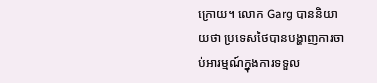ក្រោយ។ លោក Garg បាននិយាយថា ប្រទេសថៃបានបង្ហាញការចាប់អារម្មណ៍ក្នុងការទទួល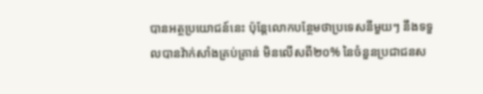បានអត្ថប្រយោជន៍នេះ ប៉ុន្តែលោកបន្ថែមថាប្រទេសនីមួយៗ នឹងទទួលបានវ៉ាក់សាំងគ្រប់គ្រាន់ មិនលើសពី២០% នៃចំនួនប្រជាជនស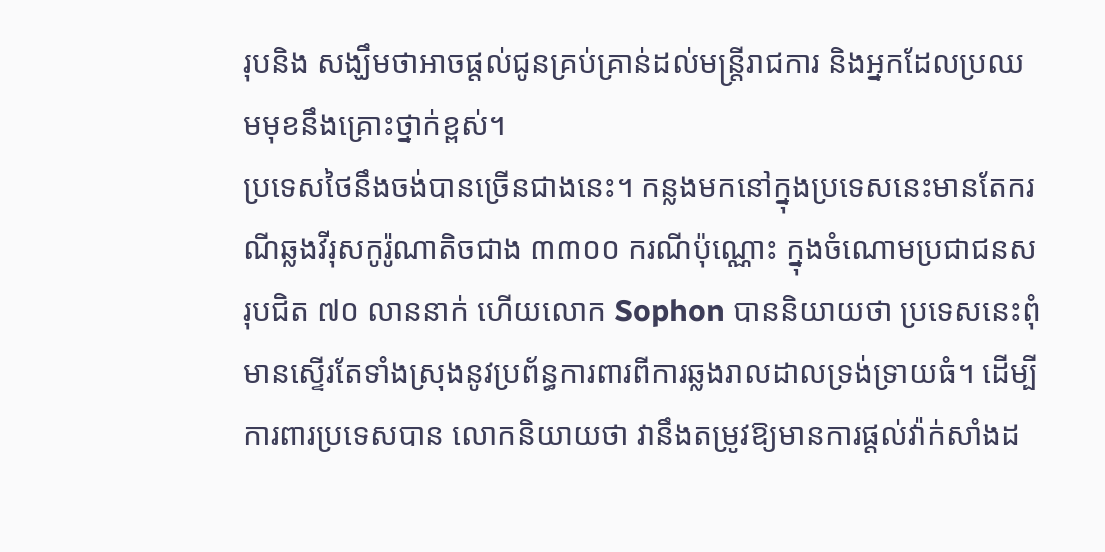រុបនិង សង្ឃឹមថាអាចផ្ដល់ជូនគ្រប់គ្រាន់ដល់មន្ត្រីរាជការ និងអ្នកដែលប្រឈមមុខនឹងគ្រោះថ្នាក់ខ្ពស់។
ប្រទេសថៃនឹងចង់បានច្រើនជាងនេះ។ កន្លងមកនៅក្នុងប្រទេសនេះមានតែករណីឆ្លងវីរុសកូរ៉ូណាតិចជាង ៣៣០០ ករណីប៉ុណ្ណោះ ក្នុងចំណោមប្រជាជនសរុបជិត ៧០ លាននាក់ ហើយលោក Sophon បាននិយាយថា ប្រទេសនេះពុំមានស្ទើរតែទាំងស្រុងនូវប្រព័ន្ធការពារពីការឆ្លងរាលដាលទ្រង់ទ្រាយធំ។ ដើម្បីការពារប្រទេសបាន លោកនិយាយថា វានឹងតម្រូវឱ្យមានការផ្ដល់វ៉ាក់សាំងដ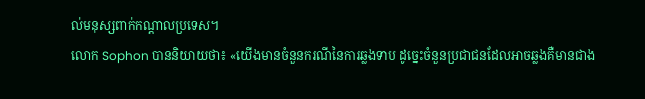ល់មនុស្សពាក់កណ្ដាលប្រទេស។
លោក Sophon បាននិយាយថា៖ «យើងមានចំនួនករណីនៃការឆ្លងទាប ដូច្នេះចំនួនប្រជាជនដែលអាចឆ្លងគឺមានជាង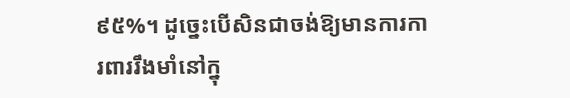៩៥%។ ដូច្នេះបើសិនជាចង់ឱ្យមានការការពាររឹងមាំនៅក្នុ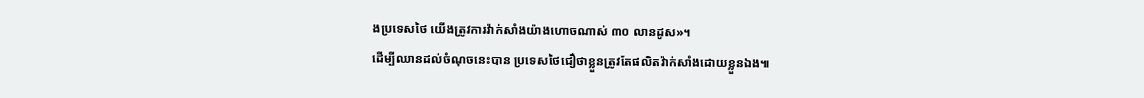ងប្រទេសថៃ យើងត្រូវការវ៉ាក់សាំងយ៉ាងហោចណាស់ ៣០ លានដូស»។
ដើម្បីឈានដល់ចំណុចនេះបាន ប្រទេសថៃជឿថាខ្លួនត្រូវតែផលិតវ៉ាក់សាំងដោយខ្លួនឯង៕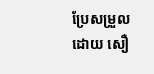ប្រែសម្រួលដោយ សឿ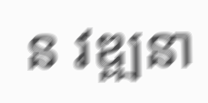ន វឌ្ឍនា